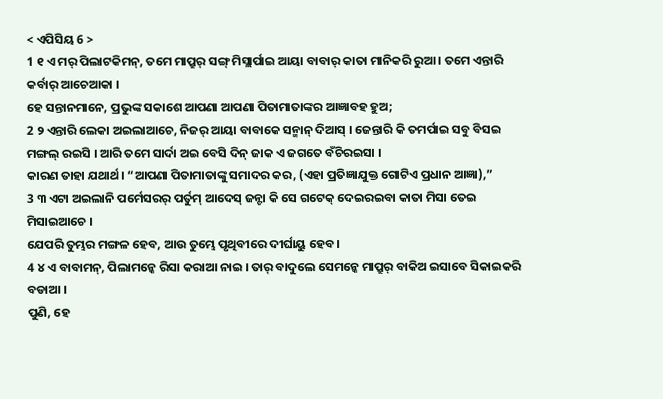< ଏପିସିୟ 6 >
1 ୧ ଏ ମର୍ ପିଲାଟକିମନ୍, ତମେ ମାପ୍ରୁର୍ ସଙ୍ଗ୍ ମିସ୍ଲାର୍ପାଇ ଆୟା ବାବାର୍ କାତା ମାନିକରି ରୁଆ । ତମେ ଏନ୍ତାରି କର୍ବାର୍ ଆଚେଆକା ।
ହେ ସନ୍ତାନମାନେ, ପ୍ରଭୁଙ୍କ ସକାଶେ ଆପଣା ଆପଣା ପିତାମାତାଙ୍କର ଆଜ୍ଞାବହ ହୁଅ;
2 ୨ ଏନ୍ତାରି ଲେକା ଅଇଲାଆଚେ, ନିଜର୍ ଆୟା ବାବାକେ ସନ୍ମାନ୍ ଦିଆସ୍ । ଜେନ୍ତାରି କି ତମର୍ପାଇ ସବୁ ବିସଇ ମଙ୍ଗଲ୍ ରଇସି । ଆରି ତମେ ସାର୍ଦା ଅଇ ବେସି ଦିନ୍ ଜାକ ଏ ଜଗତେ ବଁଚିରଇସା ।
କାରଣ ତାହା ଯଥାର୍ଥ। “ଆପଣା ପିତାମାତାଙ୍କୁ ସମାଦର କର, (ଏହା ପ୍ରତିଜ୍ଞାଯୁକ୍ତ ଗୋଟିଏ ପ୍ରଧାନ ଆଜ୍ଞା),”
3 ୩ ଏଟା ଅଇଲାନି ପର୍ମେସରର୍ ପର୍ତୁମ୍ ଆଦେସ୍ ଜନ୍ଟା କି ସେ ଗଟେକ୍ ଦେଇରଇବା କାତା ମିସା ତେଇ ମିସାଇଆଚେ ।
ଯେପରି ତୁମ୍ଭର ମଙ୍ଗଳ ହେବ, ଆଉ ତୁମ୍ଭେ ପୃଥିବୀରେ ଦୀର୍ଘାୟୁ ହେବ।
4 ୪ ଏ ବାବାମନ୍, ପିଲାମନ୍କେ ରିସା କରାଆ ନାଇ । ତାର୍ ବାଦୁଲେ ସେମନ୍କେ ମାପ୍ରୁର୍ ବାକିଅ ଇସାବେ ସିକାଇକରି ବଡାଆ ।
ପୁଣି, ହେ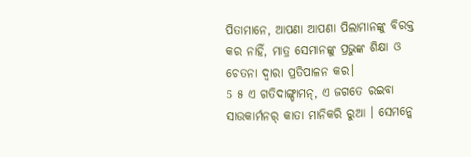ପିତାମାନେ, ଆପଣା ଆପଣା ପିଲାମାନଙ୍କୁ ବିରକ୍ତ କର ନାହିଁ, ମାତ୍ର ସେମାନଙ୍କୁ ପ୍ରଭୁଙ୍କ ଶିକ୍ଷା ଓ ଚେତନା ଦ୍ୱାରା ପ୍ରତିପାଳନ କର।
5 ୫ ଏ ଗତିଦାଙ୍ଗ୍ଡାମନ୍, ଏ ଜଗତେ ରଇବା ସାଉକାର୍ମନର୍ କାତା ମାନିକରି ରୁଆ । ସେମନ୍କେ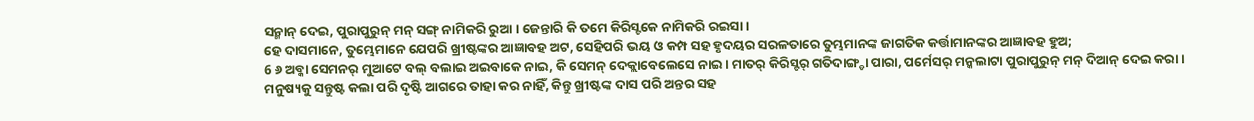ସନ୍ମାନ୍ ଦେଇ, ପୁରାପୁରୁନ୍ ମନ୍ ସଙ୍ଗ୍ ନାମିକରି ରୁଆ । ଜେନ୍ତାରି କି ତମେ କିରିସ୍ଟକେ ନାମିକରି ରଇସା ।
ହେ ଦାସମାନେ, ତୁମ୍ଭେମାନେ ଯେପରି ଖ୍ରୀଷ୍ଟଙ୍କର ଆଜ୍ଞାବହ ଅଟ, ସେହିପରି ଭୟ ଓ କମ୍ପ ସହ ହୃଦୟର ସରଳତାରେ ତୁମ୍ଭମାନଙ୍କ ଜାଗତିକ କର୍ତ୍ତାମାନଙ୍କର ଆଜ୍ଞାବହ ହୁଅ;
6 ୬ ଅବ୍କା ସେମନର୍ ମୁଆଟେ ବଲ୍ ବଲାଇ ଅଇବାକେ ନାଇ, କି ସେମନ୍ ଦେକ୍ଲାବେଲେସେ ନାଇ । ମାତର୍ କିରିସ୍ଟର୍ ଗତିଦାଙ୍ଗ୍ଡା ପାରା, ପର୍ମେସର୍ ମନ୍କଲାଟା ପୁରାପୁରୁନ୍ ମନ୍ ଦିଆନ୍ ଦେଇ କରା ।
ମନୁଷ୍ୟକୁ ସନ୍ତୁଷ୍ଟ କଲା ପରି ଦୃଷ୍ଟି ଆଗରେ ତାହା କର ନାହିଁ, କିନ୍ତୁ ଖ୍ରୀଷ୍ଟଙ୍କ ଦାସ ପରି ଅନ୍ତର ସହ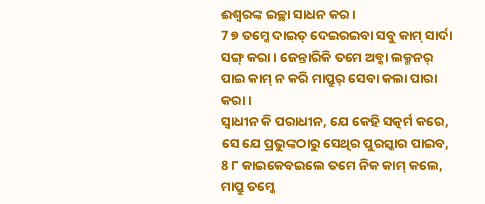ଈଶ୍ବରଙ୍କ ଇଚ୍ଛା ସାଧନ କର।
7 ୭ ତମ୍କେ ଦାଇତ୍ ଦେଇରଇବା ସବୁ କାମ୍ ସାର୍ଦା ସଙ୍ଗ୍ କରା । ଜେନ୍ତାରିକି ତମେ ଅବ୍କା ଲକ୍ମନର୍ ପାଇ କାମ୍ ନ କରି ମାପ୍ରୁର୍ ସେବା କଲା ପାରା କରା ।
ସ୍ୱାଧୀନ କି ପରାଧୀନ, ଯେ କେହି ସତ୍କର୍ମ କରେ, ସେ ଯେ ପ୍ରଭୁଙ୍କଠାରୁ ସେଥିର ପୁରସ୍କାର ପାଇବ,
8 ୮ କାଇକେବଇଲେ ତମେ ନିକ କାମ୍ କଲେ, ମାପ୍ରୁ ତମ୍କେ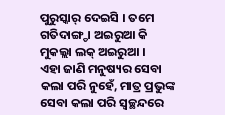ପୁରୁସ୍କାର୍ ଦେଇସି । ତମେ ଗତିଦାଙ୍ଗ୍ଡା ଅଇରୁଆ କି ମୁକଲ୍ଲା ଲକ୍ ଅଇରୁଆ ।
ଏହା ଜାଣି ମନୁଷ୍ୟର ସେବା କଲା ପରି ନୁହେଁ, ମାତ୍ର ପ୍ରଭୁଙ୍କ ସେବା କଲା ପରି ସ୍ୱଚ୍ଛନ୍ଦରେ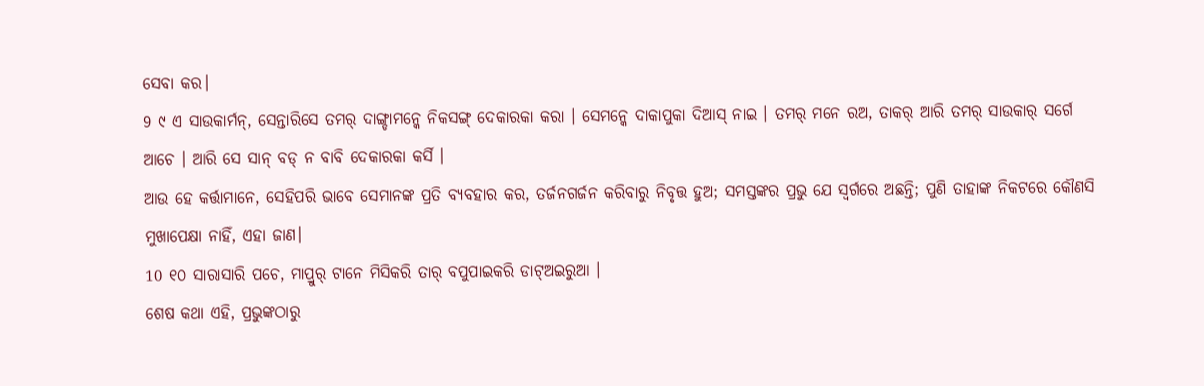ସେବା କର।
9 ୯ ଏ ସାଉକାର୍ମନ୍, ସେନ୍ତାରିସେ ତମର୍ ଦାଙ୍ଗ୍ଡାମନ୍କେ ନିକସଙ୍ଗ୍ ଦେକାରକା କରା । ସେମନ୍କେ ଦାକାପୁକା ଦିଆସ୍ ନାଇ । ତମର୍ ମନେ ରଅ, ତାକର୍ ଆରି ତମର୍ ସାଉକାର୍ ସର୍ଗେ ଆଚେ । ଆରି ସେ ସାନ୍ ବଡ୍ ନ ବାବି ଦେକାରକା କର୍ସି ।
ଆଉ ହେ କର୍ତ୍ତାମାନେ, ସେହିପରି ଭାବେ ସେମାନଙ୍କ ପ୍ରତି ବ୍ୟବହାର କର, ତର୍ଜନଗର୍ଜନ କରିବାରୁ ନିବୃତ୍ତ ହୁଅ; ସମସ୍ତଙ୍କର ପ୍ରଭୁ ଯେ ସ୍ୱର୍ଗରେ ଅଛନ୍ତି; ପୁଣି ତାହାଙ୍କ ନିକଟରେ କୌଣସି ମୁଖାପେକ୍ଷା ନାହିଁ, ଏହା ଜାଣ।
10 ୧୦ ସାରାସାରି ପଚେ, ମାପ୍ରୁର୍ ଟାନେ ମିସିକରି ତାର୍ ବପୁପାଇକରି ଡାଟ୍ଅଇରୁଆ ।
ଶେଷ କଥା ଏହି, ପ୍ରଭୁଙ୍କଠାରୁ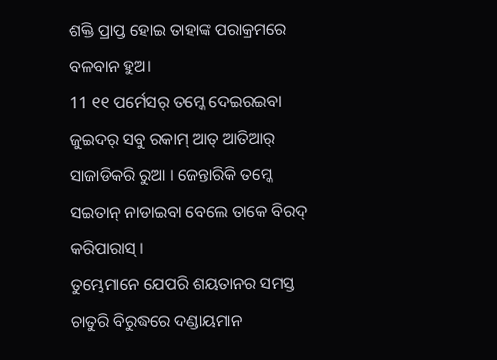ଶକ୍ତି ପ୍ରାପ୍ତ ହୋଇ ତାହାଙ୍କ ପରାକ୍ରମରେ ବଳବାନ ହୁଅ।
11 ୧୧ ପର୍ମେସର୍ ତମ୍କେ ଦେଇରଇବା ଜୁଇଦର୍ ସବୁ ରକାମ୍ ଆତ୍ ଆତିଆର୍ ସାଜାଡିକରି ରୁଆ । ଜେନ୍ତାରିକି ତମ୍କେ ସଇତାନ୍ ନାଡାଇବା ବେଲେ ତାକେ ବିରଦ୍ କରିପାରାସ୍ ।
ତୁମ୍ଭେମାନେ ଯେପରି ଶୟତାନର ସମସ୍ତ ଚାତୁରି ବିରୁଦ୍ଧରେ ଦଣ୍ଡାୟମାନ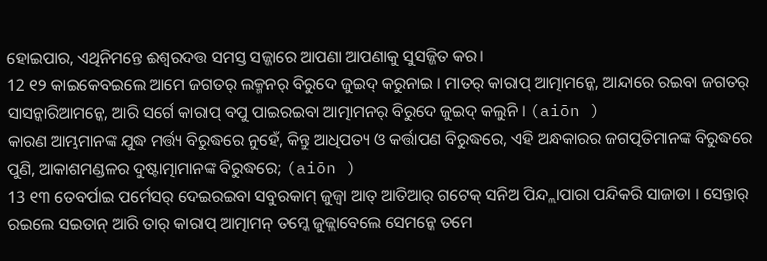ହୋଇପାର, ଏଥିନିମନ୍ତେ ଈଶ୍ବରଦତ୍ତ ସମସ୍ତ ସଜ୍ଜାରେ ଆପଣା ଆପଣାକୁ ସୁସଜ୍ଜିତ କର।
12 ୧୨ କାଇକେବଇଲେ ଆମେ ଜଗତର୍ ଲକ୍ମନର୍ ବିରୁଦେ ଜୁଇଦ୍ କରୁନାଇ । ମାତର୍ କାରାପ୍ ଆତ୍ମାମନ୍କେ, ଆନ୍ଦାରେ ରଇବା ଜଗତର୍ ସାସନ୍କାରିଆମନ୍କେ, ଆରି ସର୍ଗେ କାରାପ୍ ବପୁ ପାଇରଇବା ଆତ୍ମାମନର୍ ବିରୁଦେ ଜୁଇଦ୍ କଲୁନି । (aiōn )
କାରଣ ଆମ୍ଭମାନଙ୍କ ଯୁଦ୍ଧ ମର୍ତ୍ତ୍ୟ ବିରୁଦ୍ଧରେ ନୁହେଁ, କିନ୍ତୁ ଆଧିପତ୍ୟ ଓ କର୍ତ୍ତାପଣ ବିରୁଦ୍ଧରେ, ଏହି ଅନ୍ଧକାରର ଜଗତ୍ପତିମାନଙ୍କ ବିରୁଦ୍ଧରେ ପୁଣି, ଆକାଶମଣ୍ଡଳର ଦୁଷ୍ଟାତ୍ମାମାନଙ୍କ ବିରୁଦ୍ଧରେ; (aiōn )
13 ୧୩ ତେବର୍ପାଇ ପର୍ମେସର୍ ଦେଇରଇବା ସବୁରକାମ୍ ଜୁଜ୍ବା ଆତ୍ ଆତିଆର୍ ଗଟେକ୍ ସନିଅ ପିନ୍ଦ୍ଲାପାରା ପନ୍ଦିକରି ସାଜାଡା । ସେନ୍ତାର୍ ରଇଲେ ସଇତାନ୍ ଆରି ତାର୍ କାରାପ୍ ଆତ୍ମାମନ୍ ତମ୍କେ ଜୁଜ୍ଲାବେଲେ ସେମନ୍କେ ତମେ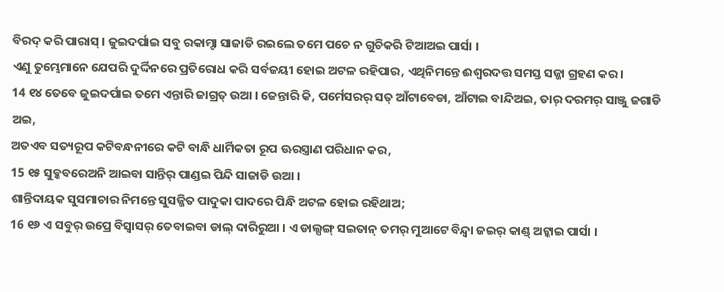ବିରଦ୍ କରି ପାରାସ୍ । ଜୁଇଦର୍ପାଇ ସବୁ ରକାମ୍ଟା ସାଜାଡି ରଇଲେ ତମେ ପଚେ ନ ଗୁଚିକରି ଟିଆଅଇ ପାର୍ସା ।
ଏଣୁ ତୁମ୍ଭେମାନେ ଯେପରି ଦୁର୍ଦ୍ଦିନରେ ପ୍ରତିରୋଧ କରି ସର୍ବଜୟୀ ହୋଇ ଅଟଳ ରହିପାର, ଏଥିନିମନ୍ତେ ଈଶ୍ବରଦତ୍ତ ସମସ୍ତ ସଜ୍ଜା ଗ୍ରହଣ କର।
14 ୧୪ ତେବେ ଜୁଇଦର୍ପାଇ ତମେ ଏନ୍ତାରି ଜାଗ୍ରତ୍ ଉଆ । ଜେନ୍ତାରି କି, ପର୍ମେସରର୍ ସତ୍ ଆଁଟାବେଡା, ଆଁଟାଇ ବାନ୍ଦିଅଇ, ତାର୍ ଦରମର୍ ସାଞ୍ଜୁ ଜଗାଡି ଅଇ,
ଅତଏବ ସତ୍ୟରୂପ କଟିବନ୍ଧନୀରେ କଟି ବାନ୍ଧି ଧାର୍ମିକତା ରୂପ ଊରସ୍ତ୍ରାଣ ପରିଧାନ କର,
15 ୧୫ ସୁବ୍କବରେଅନି ଆଇବା ସାନ୍ତିର୍ ପାଣ୍ଡଇ ପିନ୍ଦି ସାଜାଡି ଉଆ ।
ଶାନ୍ତିଦାୟକ ସୁସମାଚାର ନିମନ୍ତେ ସୁସଜ୍ଜିତ ପାଦୁକା ପାଦରେ ପିନ୍ଧି ଅଟଳ ହୋଇ ରହିଥାଅ;
16 ୧୬ ଏ ସବୁର୍ ଉପ୍ରେ ବିସ୍ବାସର୍ ତେବାଇବା ଡାଲ୍ ଦାରିରୁଆ । ଏ ଡାଲ୍ସଙ୍ଗ୍ ସଇତାନ୍ ତମର୍ ମୁଆଟେ ବିନ୍ଦ୍ବା ଜଇର୍ କାଣ୍ଡ୍ ଅଟ୍କାଇ ପାର୍ସା ।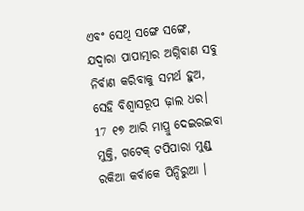ଏବଂ ସେଥି ସଙ୍ଗେ ସଙ୍ଗେ, ଯଦ୍ବାରା ପାପାତ୍ମାର ଅଗ୍ନିବାଣ ସବୁ ନିର୍ବାଣ କରିବାକୁ ସମର୍ଥ ହୁଅ, ସେହି ବିଶ୍ୱାସରୂପ ଢ଼ାଲ ଧର।
17 ୧୭ ଆରି ମାପ୍ରୁ ଦେଇରଇବା ମୁକ୍ତି, ଗଟେକ୍ ଟପିପାରା ମୁଣ୍ଡ୍ ରକିଆ କର୍ବାକେ ପିନ୍ଦିରୁଆ ।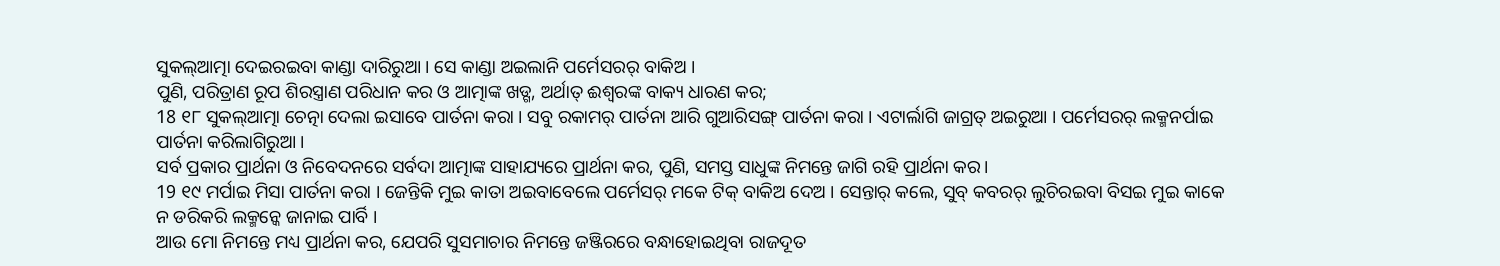ସୁକଲ୍ଆତ୍ମା ଦେଇରଇବା କାଣ୍ଡା ଦାରିରୁଆ । ସେ କାଣ୍ଡା ଅଇଲାନି ପର୍ମେସରର୍ ବାକିଅ ।
ପୁଣି, ପରିତ୍ରାଣ ରୂପ ଶିରସ୍ତ୍ରାଣ ପରିଧାନ କର ଓ ଆତ୍ମାଙ୍କ ଖଡ୍ଗ, ଅର୍ଥାତ୍ ଈଶ୍ବରଙ୍କ ବାକ୍ୟ ଧାରଣ କର;
18 ୧୮ ସୁକଲ୍ଆତ୍ମା ଚେତ୍ନା ଦେଲା ଇସାବେ ପାର୍ତନା କରା । ସବୁ ରକାମର୍ ପାର୍ତନା ଆରି ଗୁଆରିସଙ୍ଗ୍ ପାର୍ତନା କରା । ଏଟାର୍ଲାଗି ଜାଗ୍ରତ୍ ଅଇରୁଆ । ପର୍ମେସରର୍ ଲକ୍ମନର୍ପାଇ ପାର୍ତନା କରିଲାଗିରୁଆ ।
ସର୍ବ ପ୍ରକାର ପ୍ରାର୍ଥନା ଓ ନିବେଦନରେ ସର୍ବଦା ଆତ୍ମାଙ୍କ ସାହାଯ୍ୟରେ ପ୍ରାର୍ଥନା କର, ପୁଣି, ସମସ୍ତ ସାଧୁଙ୍କ ନିମନ୍ତେ ଜାଗି ରହି ପ୍ରାର୍ଥନା କର।
19 ୧୯ ମର୍ପାଇ ମିସା ପାର୍ତନା କରା । ଜେନ୍ତିକି ମୁଇ କାତା ଅଇବାବେଲେ ପର୍ମେସର୍ ମକେ ଟିକ୍ ବାକିଅ ଦେଅ । ସେନ୍ତାର୍ କଲେ, ସୁବ୍ କବରର୍ ଲୁଚିରଇବା ବିସଇ ମୁଇ କାକେ ନ ଡରିକରି ଲକ୍ମନ୍କେ ଜାନାଇ ପାର୍ବି ।
ଆଉ ମୋ ନିମନ୍ତେ ମଧ୍ୟ ପ୍ରାର୍ଥନା କର, ଯେପରି ସୁସମାଚାର ନିମନ୍ତେ ଜଞ୍ଜିରରେ ବନ୍ଧାହୋଇଥିବା ରାଜଦୂତ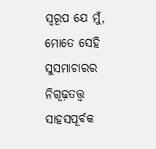ସ୍ୱରୂପ ଯେ ମୁଁ, ମୋତେ ସେହି ସୁସମାଚାରର ନିଗୂଢ଼ତତ୍ତ୍ୱ ସାହସପୂର୍ବକ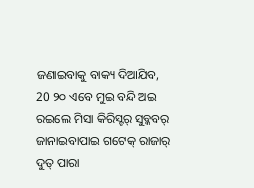ଜଣାଇବାକୁ ବାକ୍ୟ ଦିଆଯିବ,
20 ୨୦ ଏବେ ମୁଇ ବନ୍ଦି ଅଇ ରଇଲେ ମିସା କିରିସ୍ଟର୍ ସୁବ୍କବର୍ ଜାନାଇବାପାଇ ଗଟେକ୍ ରାଜାର୍ ଦୁତ୍ ପାରା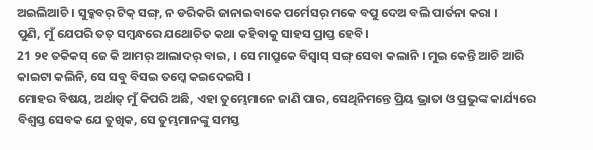ଅଇଲିଆଚି । ସୁବ୍କବର୍ ଟିକ୍ ସଙ୍ଗ୍, ନ ଡରିକରି ଜାନାଇବାକେ ପର୍ମେସର୍ ମକେ ବପୁ ଦେଅ ବଲି ପାର୍ତନା କରା ।
ପୁଣି, ମୁଁ ଯେପରି ତତ୍ ସମ୍ବନ୍ଧରେ ଯଥୋଚିତ କଥା କହିବାକୁ ସାହସ ପ୍ରାପ୍ତ ହେବି।
21 ୨୧ ତକିକସ୍ ଜେ କି ଆମର୍ ଆଲାଦର୍ ବାଇ, । ସେ ମାପ୍ରୁକେ ବିସ୍ବାସ୍ ସଙ୍ଗ୍ ସେବା କଲାନି । ମୁଇ କେନ୍ତି ଆଚି ଆରି କାଇଟା କଲିନି, ସେ ସବୁ ବିସଇ ତମ୍କେ କଇଦେଇସି ।
ମୋହର ବିଷୟ, ଅର୍ଥାତ୍ ମୁଁ କିପରି ଅଛି, ଏହା ତୁମ୍ଭେମାନେ ଜାଣି ପାର, ସେଥିନିମନ୍ତେ ପ୍ରିୟ ଭ୍ରାତା ଓ ପ୍ରଭୁଙ୍କ କାର୍ଯ୍ୟରେ ବିଶ୍ୱସ୍ତ ସେବକ ଯେ ତୁଖିକ, ସେ ତୁମ୍ଭମାନଙ୍କୁ ସମସ୍ତ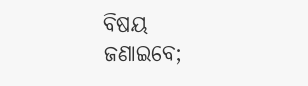ବିଷୟ ଜଣାଇବେ;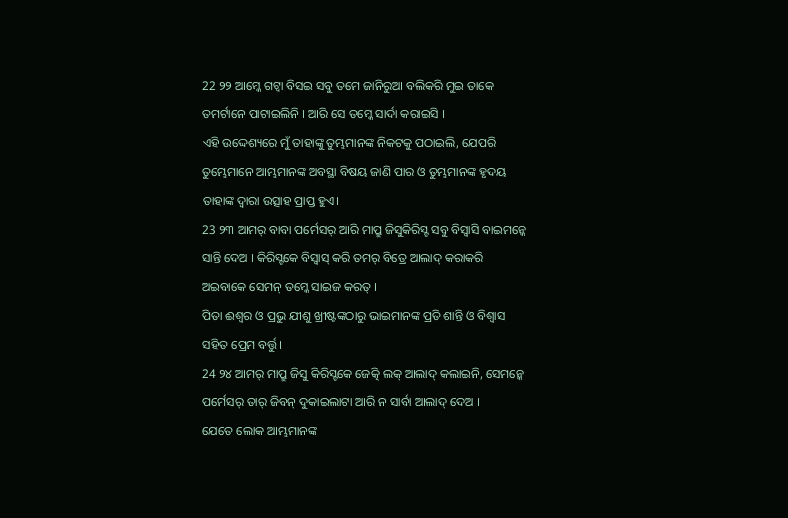22 ୨୨ ଆମ୍କେ ଗଟ୍ବା ବିସଇ ସବୁ ତମେ ଜାନିରୁଆ ବଲିକରି ମୁଇ ତାକେ ତମର୍ଟାନେ ପାଟାଇଲିନି । ଆରି ସେ ତମ୍କେ ସାର୍ଦା କରାଇସି ।
ଏହି ଉଦ୍ଦେଶ୍ୟରେ ମୁଁ ତାହାଙ୍କୁ ତୁମ୍ଭମାନଙ୍କ ନିକଟକୁ ପଠାଇଲି, ଯେପରି ତୁମ୍ଭେମାନେ ଆମ୍ଭମାନଙ୍କ ଅବସ୍ଥା ବିଷୟ ଜାଣି ପାର ଓ ତୁମ୍ଭମାନଙ୍କ ହୃଦୟ ତାହାଙ୍କ ଦ୍ୱାରା ଉତ୍ସାହ ପ୍ରାପ୍ତ ହୁଏ।
23 ୨୩ ଆମର୍ ବାବା ପର୍ମେସର୍ ଆରି ମାପ୍ରୁ ଜିସୁକିରିସ୍ଟ ସବୁ ବିସ୍ବାସି ବାଇମନ୍କେ ସାନ୍ତି ଦେଅ । କିରିସ୍ଟକେ ବିସ୍ବାସ୍ କରି ତମର୍ ବିତ୍ରେ ଆଲାଦ୍ କରାକରି ଅଇବାକେ ସେମନ୍ ତମ୍କେ ସାଇଜ କରତ୍ ।
ପିତା ଈଶ୍ବର ଓ ପ୍ରଭୁ ଯୀଶୁ ଖ୍ରୀଷ୍ଟଙ୍କଠାରୁ ଭାଇମାନଙ୍କ ପ୍ରତି ଶାନ୍ତି ଓ ବିଶ୍ୱାସ ସହିତ ପ୍ରେମ ବର୍ତ୍ତୁ।
24 ୨୪ ଆମର୍ ମାପ୍ରୁ ଜିସୁ କିରିସ୍ଟକେ ଜେତ୍କି ଲକ୍ ଆଲାଦ୍ କଲାଇନି, ସେମନ୍କେ ପର୍ମେସର୍ ତାର୍ ଜିବନ୍ ଦୁକାଇଲାଟା ଆରି ନ ସାର୍ବା ଆଲାଦ୍ ଦେଅ ।
ଯେତେ ଲୋକ ଆମ୍ଭମାନଙ୍କ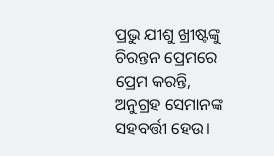ପ୍ରଭୁ ଯୀଶୁ ଖ୍ରୀଷ୍ଟଙ୍କୁ ଚିରନ୍ତନ ପ୍ରେମରେ ପ୍ରେମ କରନ୍ତି, ଅନୁଗ୍ରହ ସେମାନଙ୍କ ସହବର୍ତ୍ତୀ ହେଉ।